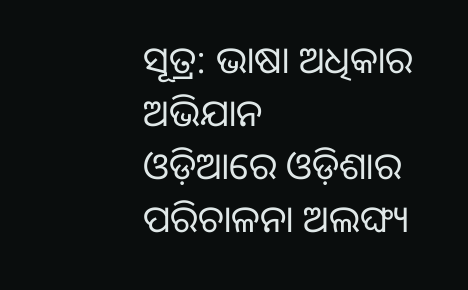ସୂତ୍ର: ଭାଷା ଅଧିକାର ଅଭିଯାନ
ଓଡ଼ିଆରେ ଓଡ଼ିଶାର ପରିଚାଳନା ଅଲଙ୍ଘ୍ୟ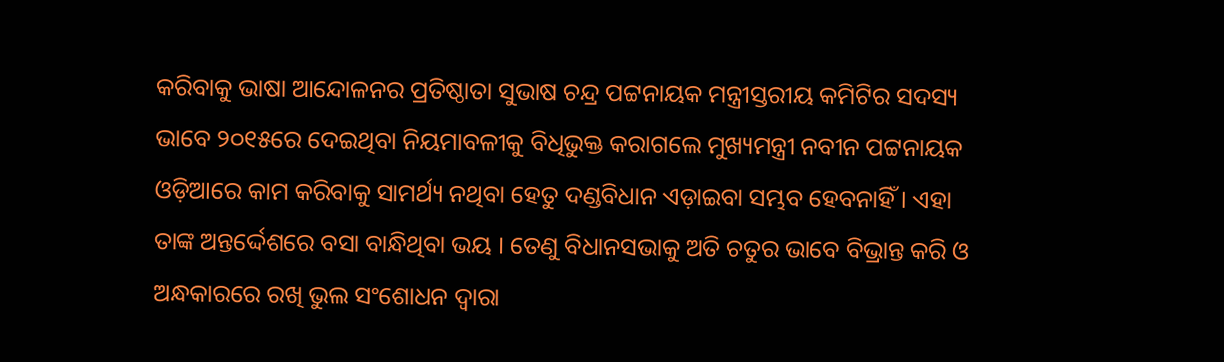କରିବାକୁ ଭାଷା ଆନ୍ଦୋଳନର ପ୍ରତିଷ୍ଠାତା ସୁଭାଷ ଚନ୍ଦ୍ର ପଟ୍ଟନାୟକ ମନ୍ତ୍ରୀସ୍ତରୀୟ କମିଟିର ସଦସ୍ୟ ଭାବେ ୨୦୧୫ରେ ଦେଇଥିବା ନିୟମାବଳୀକୁ ବିଧିଭୁକ୍ତ କରାଗଲେ ମୁଖ୍ୟମନ୍ତ୍ରୀ ନବୀନ ପଟ୍ଟନାୟକ ଓଡ଼ିଆରେ କାମ କରିବାକୁ ସାମର୍ଥ୍ୟ ନଥିବା ହେତୁ ଦଣ୍ଡବିଧାନ ଏଡ଼ାଇବା ସମ୍ଭବ ହେବନାହିଁ । ଏହା ତାଙ୍କ ଅନ୍ତର୍ଦ୍ଦେଶରେ ବସା ବାନ୍ଧିଥିବା ଭୟ । ତେଣୁ ବିଧାନସଭାକୁ ଅତି ଚତୁର ଭାବେ ବିଭ୍ରାନ୍ତ କରି ଓ ଅନ୍ଧକାରରେ ରଖି ଭୁଲ ସଂଶୋଧନ ଦ୍ଵାରା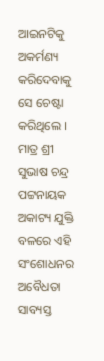ଆଇନଟିକୁ ଅକର୍ମଣ୍ୟ କରିଦେବାକୁ ସେ ଚେଷ୍ଟା କରିଥିଲେ । ମାତ୍ର ଶ୍ରୀ ସୁଭାଷ ଚନ୍ଦ୍ର ପଟ୍ଟନାୟକ ଅକାଟ୍ୟ ଯୁକ୍ତି ବଳରେ ଏହି ସଂଶୋଧନର ଅବୈଧତା ସାବ୍ୟସ୍ତ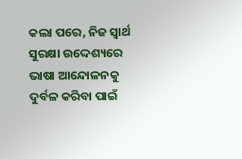କଲା ପରେ, ନିଜ ସ୍ଵାର୍ଥ ସୁରକ୍ଷା ଉଦ୍ଦେଶ୍ୟରେ ଭାଷା ଆନ୍ଦୋଳନକୁ ଦୁର୍ବଳ କରିବା ପାଇଁ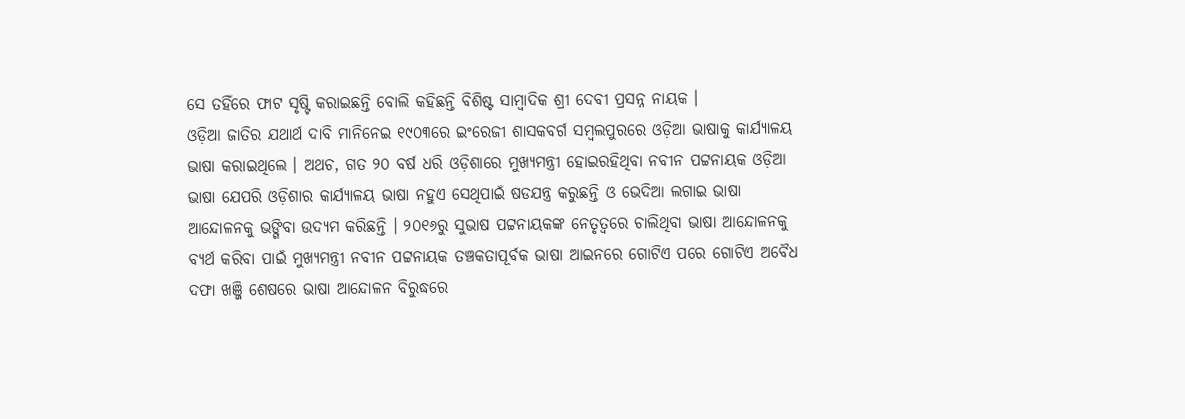ସେ ତହିଁରେ ଫାଟ ସୃଷ୍ଟି କରାଇଛନ୍ତି ବୋଲି କହିଛନ୍ତି ବିଶିଷ୍ଟ ସାମ୍ବାଦିକ ଶ୍ରୀ ଦେବୀ ପ୍ରସନ୍ନ ନାୟକ ।
ଓଡ଼ିଆ ଜାତିର ଯଥାର୍ଥ ଦାବି ମାନିନେଇ ୧୯୦୩ରେ ଇଂରେଜୀ ଶାସକବର୍ଗ ସମ୍ବଲପୁରରେ ଓଡ଼ିଆ ଭାଷାକୁ କାର୍ଯ୍ୟାଳୟ ଭାଷା କରାଇଥିଲେ । ଅଥଚ, ଗତ ୨୦ ବର୍ଷ ଧରି ଓଡ଼ିଶାରେ ମୁଖ୍ୟମନ୍ତ୍ରୀ ହୋଇରହିଥିବା ନବୀନ ପଟ୍ଟନାୟକ ଓଡ଼ିଆ ଭାଷା ଯେପରି ଓଡ଼ିଶାର କାର୍ଯ୍ୟାଳୟ ଭାଷା ନହୁଏ ସେଥିପାଇଁ ଷଡଯନ୍ତ୍ର କରୁଛନ୍ତି ଓ ଭେଦିଆ ଲଗାଇ ଭାଷା ଆନ୍ଦୋଳନକୁ ଭଙ୍ଗିବା ଉଦ୍ୟମ କରିଛନ୍ତି । ୨୦୧୬ରୁ ସୁଭାଷ ପଟ୍ଟନାୟକଙ୍କ ନେତୃତ୍ବରେ ଚାଲିଥିବା ଭାଷା ଆନ୍ଦୋଳନକୁ ବ୍ୟର୍ଥ କରିବା ପାଇଁ ମୁଖ୍ୟମନ୍ତ୍ରୀ ନବୀନ ପଟ୍ଟନାୟକ ତଞ୍ଚକତାପୂର୍ବକ ଭାଷା ଆଇନରେ ଗୋଟିଏ ପରେ ଗୋଟିଏ ଅବୈଧ ଦଫା ଖଞ୍ଜି ଶେଷରେ ଭାଷା ଆନ୍ଦୋଳନ ବିରୁଦ୍ଧରେ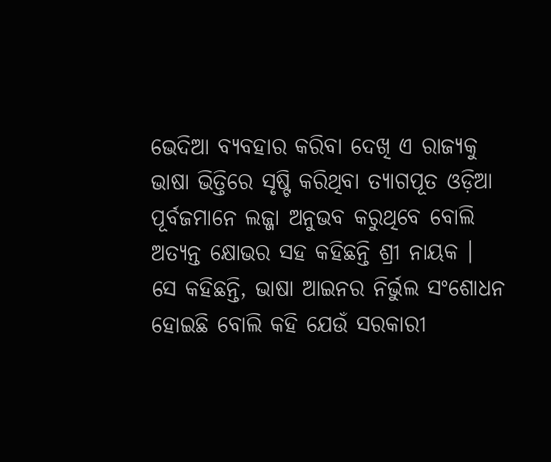ଭେଦିଆ ବ୍ୟବହାର କରିବା ଦେଖି ଏ ରାଜ୍ୟକୁ ଭାଷା ଭିତ୍ତିରେ ସୃଷ୍ଟି କରିଥିବା ତ୍ୟାଗପୂତ ଓଡ଼ିଆ ପୂର୍ବଜମାନେ ଲଜ୍ଜା ଅନୁଭବ କରୁଥିବେ ବୋଲି ଅତ୍ୟନ୍ତ କ୍ଷୋଭର ସହ କହିଛନ୍ତି ଶ୍ରୀ ନାୟକ ।
ସେ କହିଛନ୍ତି, ଭାଷା ଆଇନର ନିର୍ଭୁଲ ସଂଶୋଧନ ହୋଇଛି ବୋଲି କହି ଯେଉଁ ସରକାରୀ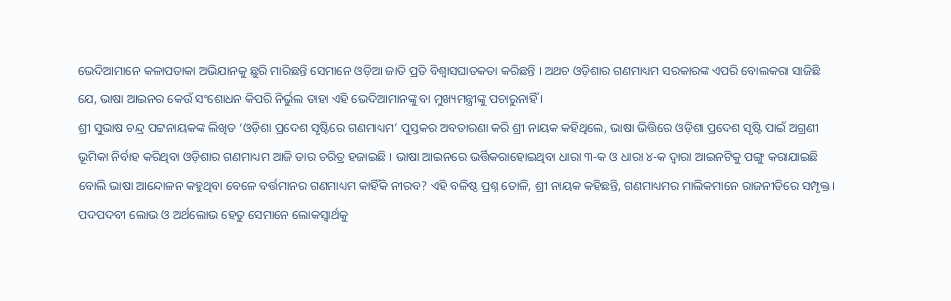ଭେଦିଆମାନେ କଳାପତାକା ଅଭିଯାନକୁ ଛୁରି ମାରିଛନ୍ତି ସେମାନେ ଓଡ଼ିଆ ଜାତି ପ୍ରତି ବିଶ୍ବାସଘାତକତା କରିଛନ୍ତି । ଅଥଚ ଓଡ଼ିଶାର ଗଣମାଧ୍ୟମ ସରକାରଙ୍କ ଏପରି ବୋଲକରା ସାଜିଛି ଯେ, ଭାଷା ଆଇନର କେଉଁ ସଂଶୋଧନ କିପରି ନିର୍ଭୁଲ ତାହା ଏହି ଭେଦିଆମାନଙ୍କୁ ବା ମୁଖ୍ୟମନ୍ତ୍ରୀଙ୍କୁ ପଚାରୁନାହିଁ ।
ଶ୍ରୀ ସୁଭାଷ ଚନ୍ଦ୍ର ପଟ୍ଟନାୟକଙ୍କ ଲିଖିତ ‘ଓଡ଼ିଶା ପ୍ରଦେଶ ସୃଷ୍ଟିରେ ଗଣମାଧ୍ୟମ’ ପୁସ୍ତକର ଅବତାରଣା କରି ଶ୍ରୀ ନାୟକ କହିଥିଲେ, ଭାଷା ଭିତ୍ତିରେ ଓଡ଼ିଶା ପ୍ରଦେଶ ସୃଷ୍ଟି ପାଇଁ ଅଗ୍ରଣୀ ଭୂମିକା ନିର୍ବାହ କରିଥିବା ଓଡ଼ିଶାର ଗଣମାଧ୍ୟମ ଆଜି ତାର ଚରିତ୍ର ହଜାଇଛି । ଭାଷା ଆଇନରେ ଭର୍ତ୍ତିକରାହୋଇଥିବା ଧାରା ୩-କ ଓ ଧାରା ୪-କ ଦ୍ଵାରା ଆଇନଟିକୁ ପଙ୍ଗୁ କରାଯାଇଛି ବୋଲି ଭାଷା ଆନ୍ଦୋଳନ କହୁଥିବା ବେଳେ ବର୍ତ୍ତମାନର ଗଣମାଧ୍ୟମ କାହିଁକି ନୀରବ? ଏହି ବଳିଷ୍ଠ ପ୍ରଶ୍ନ ତୋଳି, ଶ୍ରୀ ନାୟକ କହିଛନ୍ତି, ଗଣମାଧ୍ୟମର ମାଲିକମାନେ ରାଜନୀତିରେ ସମ୍ପୃକ୍ତ । ପଦପଦବୀ ଲୋଭ ଓ ଅର୍ଥଲୋଭ ହେତୁ ସେମାନେ ଲୋକସ୍ଵାର୍ଥକୁ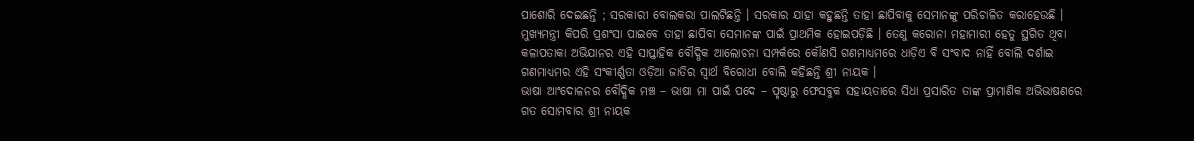ପାଶୋରି ଦେଇଛନ୍ତି ; ସରକାରୀ ବୋଲକରା ପାଲଟିଛନ୍ତି । ସରକାର ଯାହା କହୁଛନ୍ତି ତାହା ଛାପିବାକୁ ସେମାନଙ୍କୁ ପରିଚାଳିତ କରାହେଉଛି । ମୁଖ୍ୟମନ୍ତ୍ରୀ କିପରି ପ୍ରଶଂସା ପାଇବେ ତାହା ଛାପିବା ସେମାନଙ୍କ ପାଇଁ ପ୍ରାଥମିକ ହୋଇପଡ଼ିଛି । ତେଣୁ କରୋନା ମହାମାରୀ ହେତୁ ସ୍ଥଗିତ ଥିବା କଳାପତାକା ଅଭିଯାନର ଏହି ସାପ୍ତାହିକ ବୌଦ୍ଧିକ ଆଲୋଚନା ସମ୍ପର୍କରେ କୌଣସି ଗଣମାଧ୍ୟମରେ ଧାଡ଼ିଏ ବି ସଂବାଦ ନାହିଁ ବୋଲି ଦର୍ଶାଇ ଗଣମାଧ୍ୟମର ଏହି ସଂକୀର୍ଣ୍ଣତା ଓଡ଼ିଆ ଜାତିର ସ୍ଵାର୍ଥ ବିରୋଧୀ ବୋଲି କହିଛନ୍ତି ଶ୍ରୀ ନାୟକ ।
ଭାଷା ଆଂଦୋଳନର ବୌଦ୍ଧିକ ମଞ୍ଚ – ଭାଷା ମା ପାଇଁ ପଦେ – ପୃଷ୍ଠାରୁ ଫେସବୁକ ସହାୟତାରେ ସିଧା ପ୍ରସାରିତ ତାଙ୍କ ପ୍ରାମାଣିକ ଅଭିଭାଷଣରେ ଗତ ସୋମବାର ଶ୍ରୀ ନାୟକ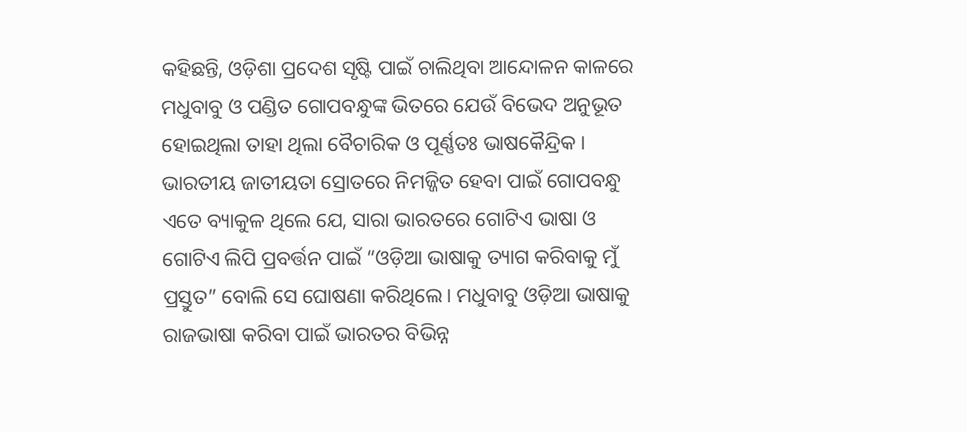କହିଛନ୍ତି, ଓଡ଼ିଶା ପ୍ରଦେଶ ସୃଷ୍ଟି ପାଇଁ ଚାଲିଥିବା ଆନ୍ଦୋଳନ କାଳରେ ମଧୁବାବୁ ଓ ପଣ୍ଡିତ ଗୋପବନ୍ଧୁଙ୍କ ଭିତରେ ଯେଉଁ ବିଭେଦ ଅନୁଭୂତ ହୋଇଥିଲା ତାହା ଥିଲା ବୈଚାରିକ ଓ ପୂର୍ଣ୍ଣତଃ ଭାଷକୈନ୍ଦ୍ରିକ ।
ଭାରତୀୟ ଜାତୀୟତା ସ୍ରୋତରେ ନିମଜ୍ଜିତ ହେବା ପାଇଁ ଗୋପବନ୍ଧୁ ଏତେ ବ୍ୟାକୁଳ ଥିଲେ ଯେ, ସାରା ଭାରତରେ ଗୋଟିଏ ଭାଷା ଓ ଗୋଟିଏ ଲିପି ପ୍ରବର୍ତ୍ତନ ପାଇଁ “ଓଡ଼ିଆ ଭାଷାକୁ ତ୍ୟାଗ କରିବାକୁ ମୁଁ ପ୍ରସ୍ତୁତ” ବୋଲି ସେ ଘୋଷଣା କରିଥିଲେ । ମଧୁବାବୁ ଓଡ଼ିଆ ଭାଷାକୁ ରାଜଭାଷା କରିବା ପାଇଁ ଭାରତର ବିଭିନ୍ନ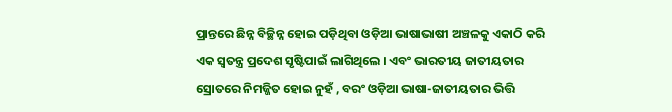ପ୍ରାନ୍ତରେ ଛିନ୍ନ ବିଚ୍ଛିନ୍ନ ହୋଇ ପଡ଼ିଥିବା ଓଡ଼ିଆ ଭାଷାଭାଷୀ ଅଞ୍ଚଳକୁ ଏକାଠି କରି ଏକ ସ୍ଵତନ୍ତ୍ର ପ୍ରଦେଶ ସୃଷ୍ଟିପାଇଁ ଲାଗିଥିଲେ । ଏବଂ ଭାରତୀୟ ଜାତୀୟତାର ସ୍ରୋତରେ ନିମଜ୍ଜିତ ହୋଇ ନୁହଁ , ବରଂ ଓଡ଼ିଆ ଭାଷା-ଜାତୀୟତାର ଭିତ୍ତି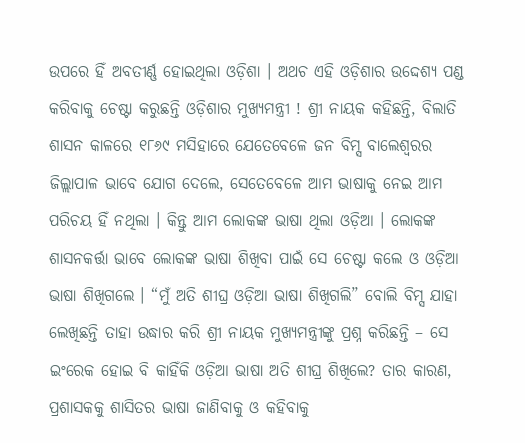ଉପରେ ହିଁ ଅବତୀର୍ଣ୍ଣ ହୋଇଥିଲା ଓଡ଼ିଶା । ଅଥଚ ଏହି ଓଡ଼ିଶାର ଉଦ୍ଦେଶ୍ୟ ପଣ୍ଡ କରିବାକୁ ଚେଷ୍ଟା କରୁଛନ୍ତି ଓଡ଼ିଶାର ମୁଖ୍ୟମନ୍ତ୍ରୀ ! ଶ୍ରୀ ନାୟକ କହିଛନ୍ତି, ବିଲାତି ଶାସନ କାଳରେ ୧୮୬୯ ମସିହାରେ ଯେତେବେଳେ ଜନ ବିମ୍ସ ବାଲେଶ୍ଵରର ଜିଲ୍ଲାପାଳ ଭାବେ ଯୋଗ ଦେଲେ, ସେତେବେଳେ ଆମ ଭାଷାକୁ ନେଇ ଆମ ପରିଚୟ ହିଁ ନଥିଲା । କିନ୍ତୁ ଆମ ଲୋକଙ୍କ ଭାଷା ଥିଲା ଓଡ଼ିଆ । ଲୋକଙ୍କ ଶାସନକର୍ତ୍ତା ଭାବେ ଲୋକଙ୍କ ଭାଷା ଶିଖିବା ପାଇଁ ସେ ଚେଷ୍ଟା କଲେ ଓ ଓଡ଼ିଆ ଭାଷା ଶିଖିଗଲେ । “ମୁଁ ଅତି ଶୀଘ୍ର ଓଡ଼ିଆ ଭାଷା ଶିଖିଗଲି” ବୋଲି ବିମ୍ସ ଯାହା ଲେଖିଛନ୍ତି ତାହା ଉଦ୍ଧାର କରି ଶ୍ରୀ ନାୟକ ମୁଖ୍ୟମନ୍ତ୍ରୀଙ୍କୁ ପ୍ରଶ୍ନ କରିଛନ୍ତି – ସେ ଇଂରେକ ହୋଇ ବି କାହିଁକି ଓଡ଼ିଆ ଭାଷା ଅତି ଶୀଘ୍ର ଶିଖିଲେ? ତାର କାରଣ, ପ୍ରଶାସକକୁ ଶାସିତର ଭାଷା ଜାଣିବାକୁ ଓ କହିବାକୁ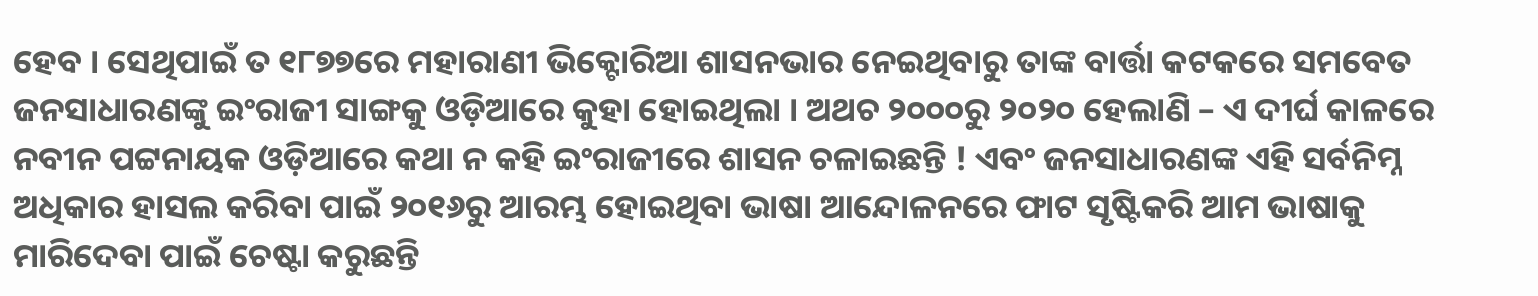ହେବ । ସେଥିପାଇଁ ତ ୧୮୭୭ରେ ମହାରାଣୀ ଭିକ୍ଟୋରିଆ ଶାସନଭାର ନେଇଥିବାରୁ ତାଙ୍କ ବାର୍ତ୍ତା କଟକରେ ସମବେତ ଜନସାଧାରଣଙ୍କୁ ଇଂରାଜୀ ସାଙ୍ଗକୁ ଓଡ଼ିଆରେ କୁହା ହୋଇଥିଲା । ଅଥଚ ୨୦୦୦ରୁ ୨୦୨୦ ହେଲାଣି – ଏ ଦୀର୍ଘ କାଳରେ ନବୀନ ପଟ୍ଟନାୟକ ଓଡ଼ିଆରେ କଥା ନ କହି ଇଂରାଜୀରେ ଶାସନ ଚଳାଇଛନ୍ତି ! ଏବଂ ଜନସାଧାରଣଙ୍କ ଏହି ସର୍ବନିମ୍ନ ଅଧିକାର ହାସଲ କରିବା ପାଇଁ ୨୦୧୬ରୁ ଆରମ୍ଭ ହୋଇଥିବା ଭାଷା ଆନ୍ଦୋଳନରେ ଫାଟ ସୃଷ୍ଟିକରି ଆମ ଭାଷାକୁ ମାରିଦେବା ପାଇଁ ଚେଷ୍ଟା କରୁଛନ୍ତି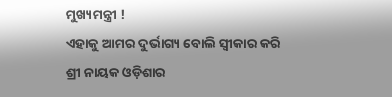ମୁଖ୍ୟମନ୍ତ୍ରୀ !
ଏହାକୁ ଆମର ଦୁର୍ଭାଗ୍ୟ ବୋଲି ସ୍ଵୀକାର କରି ଶ୍ରୀ ନାୟକ ଓଡ଼ିଶାର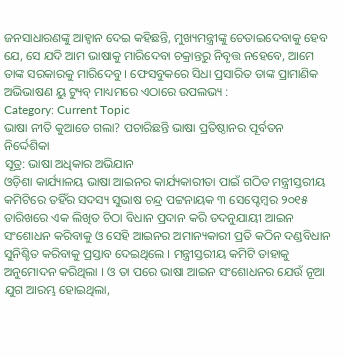ଜନସାଧାରଣଙ୍କୁ ଆହ୍ଵାନ ଦେଇ କହିଛନ୍ତି, ମୁଖ୍ୟମନ୍ତ୍ରୀଙ୍କୁ ଚେତାଇଦେବାକୁ ହେବ ଯେ, ସେ ଯଦି ଆମ ଭାଷାକୁ ମାରିଦେବା ଚକ୍ରାନ୍ତରୁ ନିବୃତ୍ତ ନହେବେ, ଆମେ ତାଙ୍କ ସରକାରକୁ ମାରିଦେବୁ । ଫେସବୁକରେ ସିଧା ପ୍ରସାରିତ ତାଙ୍କ ପ୍ରାମାଣିକ ଅଭିଭାଷଣ ୟୁ ଟ୍ୟୁବ୍ ମାଧ୍ୟମରେ ଏଠାରେ ଉପଲଭ୍ୟ :
Category: Current Topic
ଭାଷା ନୀତି କୁଆଡେ ଗଲା? ପଚାରିଛନ୍ତି ଭାଷା ପ୍ରତିଷ୍ଠାନର ପୂର୍ବତନ ନିର୍ଦ୍ଦେଶିକା
ସୂତ୍ର: ଭାଷା ଅଧିକାର ଅଭିଯାନ
ଓଡ଼ିଶା କାର୍ଯ୍ୟାଳୟ ଭାଷା ଆଇନର କାର୍ଯ୍ୟକାରୀତା ପାଇଁ ଗଠିତ ମନ୍ତ୍ରୀସ୍ତରୀୟ କମିଟିରେ ତହିଁର ସଦସ୍ୟ ସୁଭାଷ ଚନ୍ଦ୍ର ପଟ୍ଟନାୟକ ୩ ସେପ୍ଟେମ୍ବର ୨୦୧୫ ତାରିଖରେ ଏକ ଲିଖିତ ଚିଠା ବିଧାନ ପ୍ରଦାନ କରି ତଦନୁଯାୟୀ ଆଇନ ସଂଶୋଧନ କରିବାକୁ ଓ ସେହି ଆଇନର ଅମାନ୍ୟକାରୀ ପ୍ରତି କଠିନ ଦଣ୍ଡବିଧାନ ସୁନିଶ୍ଚିତ କରିବାକୁ ପ୍ରସ୍ତାବ ଦେଇଥିଲେ । ମନ୍ତ୍ରୀସ୍ତରୀୟ କମିଟି ତାହାକୁ ଅନୁମୋଦନ କରିଥିଲା । ଓ ତା ପରେ ଭାଷା ଆଇନ ସଂଶୋଧନର ଯେଉଁ ନୂଆ ଯୁଗ ଆରମ୍ଭ ହୋଇଥିଲା,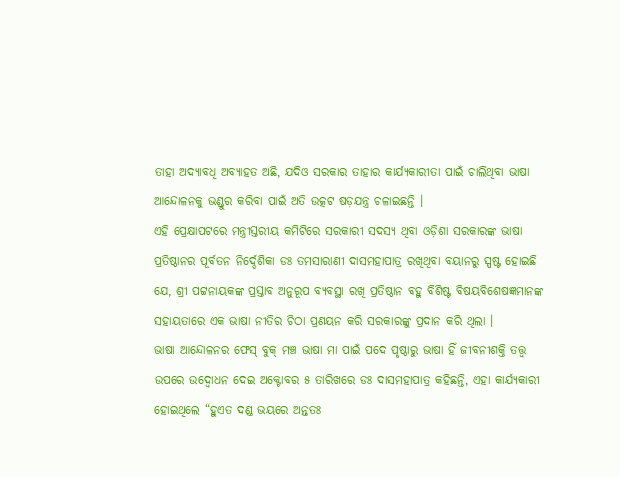ତାହା ଅଦ୍ୟାବଧି ଅବ୍ୟାହତ ଅଛି, ଯଦିଓ ସରକାର ତାହାର କାର୍ଯ୍ୟକାରୀତା ପାଇଁ ଚାଲିଥିବା ଭାଷା ଆନ୍ଦୋଳନକୁ ଭଣ୍ଡୁର କରିବା ପାଇଁ ଅତି ଉତ୍କଟ ଷଡ଼ଯନ୍ତ୍ର ଚଳାଇଛନ୍ତି ।
ଏହି ପ୍ରେକ୍ଷାପଟରେ ମନ୍ତ୍ରୀସ୍ତରୀୟ କମିଟିରେ ସରକାରୀ ସଦସ୍ୟ ଥିବା ଓଡ଼ିଶା ସରକାରଙ୍କ ଭାଷା ପ୍ରତିଷ୍ଠାନର ପୂର୍ବତନ ନିର୍ଦ୍ଦେଶିକା ଡଃ ତମସାରାଣୀ ଦାସମହାପାତ୍ର ରଖିଥିବା ବୟାନରୁ ସ୍ପଷ୍ଟ ହୋଇଛି ଯେ, ଶ୍ରୀ ପଟ୍ଟନାୟକଙ୍କ ପ୍ରସ୍ତାବ ଅନୁରୂପ ବ୍ୟବସ୍ଥା ରଖି ପ୍ରତିଷ୍ଠାନ ବହୁ ବିଶିଷ୍ଟ ବିଷୟବିଶେଷଜ୍ଞମାନଙ୍କ ସହାୟତାରେ ଏକ ଭାଷା ନୀତିର ଚିଠା ପ୍ରଣୟନ କରି ସରକାରଙ୍କୁ ପ୍ରଦାନ କରି ଥିଲା ।
ଭାଷା ଆନ୍ଦୋଳନର ଫେସ୍ ବୁକ୍ ମଞ୍ଚ ଭାଷା ମା ପାଇଁ ପଦେ ପୃଷ୍ଠାରୁ ଭାଷା ହିଁ ଜୀବନୀଶକ୍ତି ତତ୍ତ୍ଵ ଉପରେ ଉଦ୍ବୋଧନ ଦେଇ ଅକ୍ଟୋବର ୫ ତାରିଖରେ ଡଃ ଦାସମହାପାତ୍ର କହିଛନ୍ତି, ଏହା କାର୍ଯ୍ୟକାରୀ ହୋଇଥିଲେ “ହୁଏତ ଦଣ୍ଡ ଭୟରେ ଅନ୍ତତଃ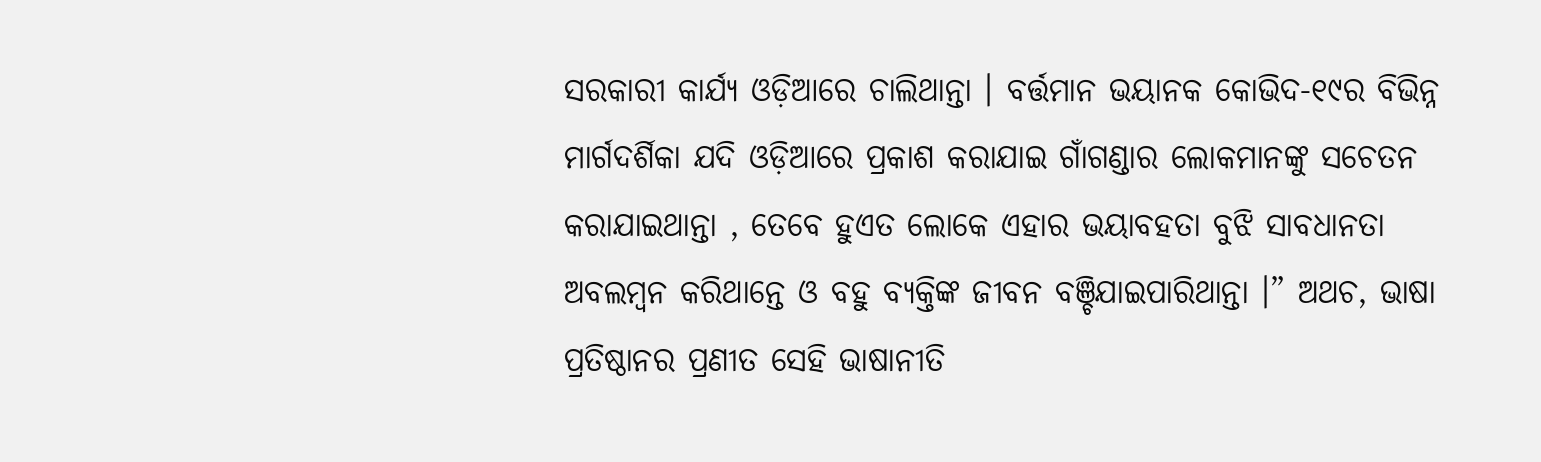ସରକାରୀ କାର୍ଯ୍ୟ ଓଡ଼ିଆରେ ଚାଲିଥାନ୍ତା । ବର୍ତ୍ତମାନ ଭୟାନକ କୋଭିଦ-୧୯ର ବିଭିନ୍ନ ମାର୍ଗଦର୍ଶିକା ଯଦି ଓଡ଼ିଆରେ ପ୍ରକାଶ କରାଯାଇ ଗାଁଗଣ୍ଡାର ଲୋକମାନଙ୍କୁ ସଚେତନ କରାଯାଇଥାନ୍ତା , ତେବେ ହୁଏତ ଲୋକେ ଏହାର ଭୟାବହତା ବୁଝି ସାବଧାନତା ଅବଲମ୍ବନ କରିଥାନ୍ତେ ଓ ବହୁ ବ୍ୟକ୍ତିଙ୍କ ଜୀବନ ବଞ୍ଚିଯାଇପାରିଥାନ୍ତା ।” ଅଥଚ, ଭାଷା ପ୍ରତିଷ୍ଠାନର ପ୍ରଣୀତ ସେହି ଭାଷାନୀତି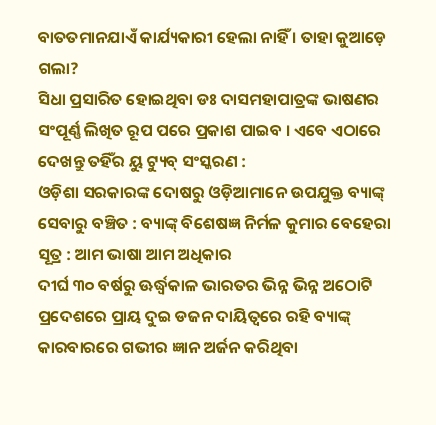ବାତତମାନଯାଏଁ କାର୍ଯ୍ୟକାରୀ ହେଲା ନାହିଁ । ତାହା କୁଆଡ଼େ ଗଲା?
ସିଧା ପ୍ରସାରିତ ହୋଇଥିବା ଡଃ ଦାସମହାପାତ୍ରଙ୍କ ଭାଷଣର ସଂପୂର୍ଣ୍ଣ ଲିଖିତ ରୂପ ପରେ ପ୍ରକାଶ ପାଇବ । ଏବେ ଏଠାରେ ଦେଖନ୍ତୁ ତହିଁର ୟୁ ଟ୍ୟୁବ୍ ସଂସ୍କରଣ :
ଓଡ଼ିଶା ସରକାରଙ୍କ ଦୋଷରୁ ଓଡ଼ିଆମାନେ ଉପଯୁକ୍ତ ବ୍ୟାଙ୍କ୍ ସେବାରୁ ବଞ୍ଚିତ : ବ୍ୟାଙ୍କ୍ ବିଶେଷଜ୍ଞ ନିର୍ମଳ କୁମାର ବେହେରା
ସୂତ୍ର : ଆମ ଭାଷା ଆମ ଅଧିକାର
ଦୀର୍ଘ ୩୦ ବର୍ଷରୁ ଊର୍ଦ୍ଧ୍ଵକାଳ ଭାରତର ଭିନ୍ନ ଭିନ୍ନ ଅଠୋଟି ପ୍ରଦେଶରେ ପ୍ରାୟ ଦୁଇ ଡଜନ ଦାୟିତ୍ବରେ ରହି ବ୍ୟାଙ୍କ୍ କାରବାରରେ ଗଭୀର ଜ୍ଞାନ ଅର୍ଜନ କରିଥିବା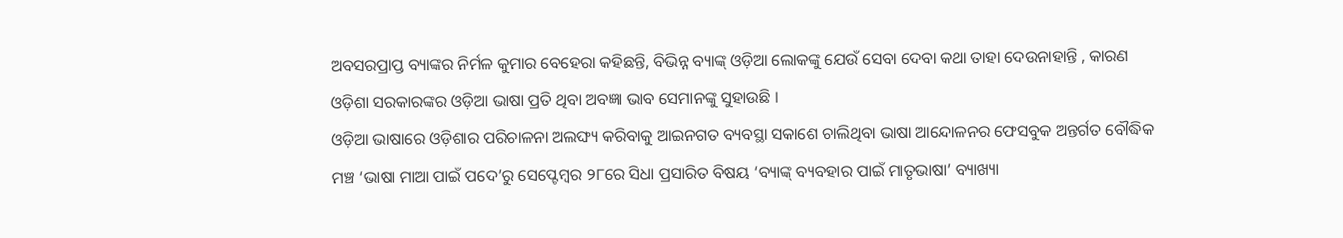ଅବସରପ୍ରାପ୍ତ ବ୍ୟାଙ୍କର ନିର୍ମଳ କୁମାର ବେହେରା କହିଛନ୍ତି, ବିଭିନ୍ନ ବ୍ୟାଙ୍କ୍ ଓଡ଼ିଆ ଲୋକଙ୍କୁ ଯେଉଁ ସେବା ଦେବା କଥା ତାହା ଦେଉନାହାନ୍ତି , କାରଣ ଓଡ଼ିଶା ସରକାରଙ୍କର ଓଡ଼ିଆ ଭାଷା ପ୍ରତି ଥିବା ଅବଜ୍ଞା ଭାବ ସେମାନଙ୍କୁ ସୁହାଉଛି ।
ଓଡ଼ିଆ ଭାଷାରେ ଓଡ଼ିଶାର ପରିଚାଳନା ଅଲଙ୍ଘ୍ୟ କରିବାକୁ ଆଇନଗତ ବ୍ୟବସ୍ଥା ସକାଶେ ଚାଲିଥିବା ଭାଷା ଆନ୍ଦୋଳନର ଫେସବୁକ ଅନ୍ତର୍ଗତ ବୌଦ୍ଧିକ ମଞ୍ଚ ‘ଭାଷା ମାଆ ପାଇଁ ପଦେ’ରୁ ସେପ୍ଟେମ୍ବର ୨୮ରେ ସିଧା ପ୍ରସାରିତ ବିଷୟ ‘ବ୍ୟାଙ୍କ୍ ବ୍ୟବହାର ପାଇଁ ମାତୃଭାଷା’ ବ୍ୟାଖ୍ୟା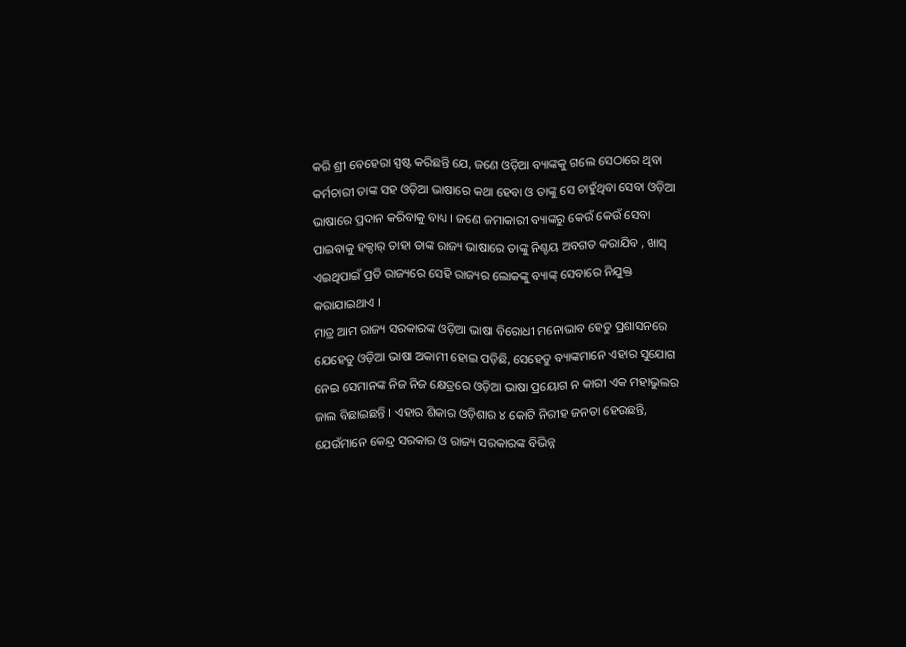କରି ଶ୍ରୀ ବେହେରା ସ୍ପଷ୍ଟ କରିଛନ୍ତି ଯେ, ଜଣେ ଓଡ଼ିଆ ବ୍ୟାଙ୍କକୁ ଗଲେ ସେଠାରେ ଥିବା କର୍ମଚାରୀ ତାଙ୍କ ସହ ଓଡ଼ିଆ ଭାଷାରେ କଥା ହେବା ଓ ତାଙ୍କୁ ସେ ଚାହୁଁଥିବା ସେବା ଓଡ଼ିଆ ଭାଷାରେ ପ୍ରଦାନ କରିବାକୁ ବାଧ୍ୟ । ଜଣେ ଜମାକାରୀ ବ୍ୟାଙ୍କରୁ କେଉଁ କେଉଁ ସେବା ପାଇବାକୁ ହକ୍ଦାର୍ ତାହା ତାଙ୍କ ରାଜ୍ୟ ଭାଷାରେ ତାଙ୍କୁ ନିଶ୍ଚୟ ଅବଗତ କରାଯିବ , ଖାସ୍ ଏଇଥିପାଇଁ ପ୍ରତି ରାଜ୍ୟରେ ସେହି ରାଜ୍ୟର ଲୋକଙ୍କୁ ବ୍ୟାଙ୍କ୍ ସେବାରେ ନିଯୁକ୍ତ କରାଯାଇଥାଏ ।
ମାତ୍ର ଆମ ରାଜ୍ୟ ସରକାରଙ୍କ ଓଡ଼ିଆ ଭାଷା ବିରୋଧୀ ମନୋଭାବ ହେତୁ ପ୍ରଶାସନରେ ଯେହେତୁ ଓଡ଼ିଆ ଭାଷା ଅକାମୀ ହୋଇ ପଡ଼ିଛି, ସେହେତୁ ବ୍ୟାଙ୍କମାନେ ଏହାର ସୁଯୋଗ ନେଇ ସେମାନଙ୍କ ନିଜ ନିଜ କ୍ଷେତ୍ରରେ ଓଡ଼ିଆ ଭାଷା ପ୍ରୟୋଗ ନ କାରୀ ଏକ ମହାଭୁଲର ଜାଲ ବିଛାଇଛନ୍ତି । ଏହାର ଶିକାର ଓଡ଼ିଶାର ୪ କୋଟି ନିରୀହ ଜନତା ହେଉଛନ୍ତି, ଯେଉଁମାନେ କେନ୍ଦ୍ର ସରକାର ଓ ରାଜ୍ୟ ସରକାରଙ୍କ ବିଭିନ୍ନ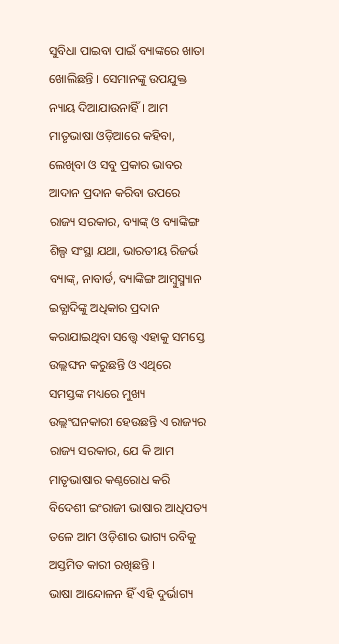ସୁବିଧା ପାଇବା ପାଇଁ ବ୍ୟାଙ୍କରେ ଖାତା ଖୋଲିଛନ୍ତି । ସେମାନଙ୍କୁ ଉପଯୁକ୍ତ ନ୍ୟାୟ ଦିଆଯାଉନାହିଁ । ଆମ ମାତୃଭାଷା ଓଡ଼ିଆରେ କହିବା, ଲେଖିବା ଓ ସବୁ ପ୍ରକାର ଭାବର ଆଦାନ ପ୍ରଦାନ କରିବା ଉପରେ ରାଜ୍ୟ ସରକାର, ବ୍ୟାଙ୍କ୍ ଓ ବ୍ୟାଙ୍କିଙ୍ଗ ଶିଲ୍ପ ସଂସ୍ଥା ଯଥା, ଭାରତୀୟ ରିଜର୍ଭ ବ୍ୟାଙ୍କ୍, ନାବାର୍ଡ, ବ୍ୟାଙ୍କିଙ୍ଗ ଆମ୍ବୁସ୍ମ୍ୟାନ ଇତ୍ଯାଦିଙ୍କୁ ଅଧିକାର ପ୍ରଦାନ କରାଯାଇଥିବା ସତ୍ତ୍ୱେ ଏହାକୁ ସମସ୍ତେ ଉଲ୍ଲଙ୍ଘନ କରୁଛନ୍ତି ଓ ଏଥିରେ ସମସ୍ତଙ୍କ ମଧ୍ୟରେ ମୁଖ୍ୟ ଉଲ୍ଲଂଘନକାରୀ ହେଉଛନ୍ତି ଏ ରାଜ୍ୟର ରାଜ୍ୟ ସରକାର, ଯେ କି ଆମ ମାତୃଭାଷାର କଣ୍ଠରୋଧ କରି ବିଦେଶୀ ଇଂରାଜୀ ଭାଷାର ଆଧିପତ୍ୟ ତଳେ ଆମ ଓଡ଼ିଶାର ଭାଗ୍ୟ ରବିକୁ ଅସ୍ତମିତ କାରୀ ରଖିଛନ୍ତି ।
ଭାଷା ଆନ୍ଦୋଳନ ହିଁ ଏହି ଦୁର୍ଭାଗ୍ୟ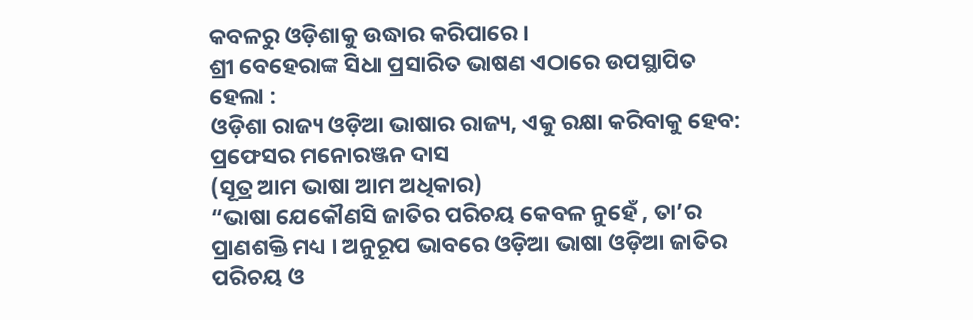କବଳରୁ ଓଡ଼ିଶାକୁ ଉଦ୍ଧାର କରିପାରେ ।
ଶ୍ରୀ ବେହେରାଙ୍କ ସିଧା ପ୍ରସାରିତ ଭାଷଣ ଏଠାରେ ଉପସ୍ଥାପିତ ହେଲା :
ଓଡ଼ିଶା ରାଜ୍ୟ ଓଡ଼ିଆ ଭାଷାର ରାଜ୍ୟ, ଏକୁ ରକ୍ଷା କରିବାକୁ ହେବ: ପ୍ରଫେସର ମନୋରଞ୍ଜନ ଦାସ
(ସୂତ୍ର ଆମ ଭାଷା ଆମ ଅଧିକାର)
“ଭାଷା ଯେକୌଣସି ଜାତିର ପରିଚୟ କେବଳ ନୁହେଁ , ତା’ର ପ୍ରାଣଶକ୍ତି ମଧ୍ୟ । ଅନୁରୂପ ଭାବରେ ଓଡ଼ିଆ ଭାଷା ଓଡ଼ିଆ ଜାତିର ପରିଚୟ ଓ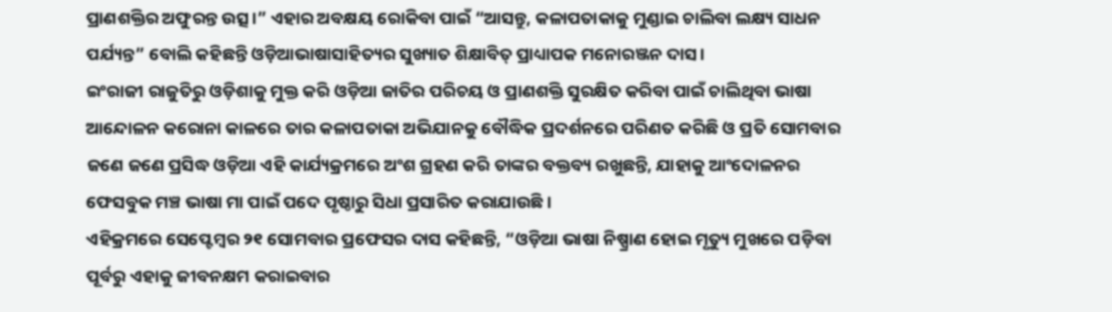ପ୍ରାଣଶକ୍ତିର ଅଫୁରନ୍ତ ଉତ୍ସ ।” ଏହାର ଅବକ୍ଷୟ ରୋକିବା ପାଇଁ “ଆସନ୍ତୁ, କଳାପତାକାକୁ ମୁଣ୍ଡାଇ ଚାଲିବା ଲକ୍ଷ୍ୟ ସାଧନ ପର୍ଯ୍ୟନ୍ତ” ବୋଲି କହିଛନ୍ତି ଓଡ଼ିଆଭାଷାସାହିତ୍ୟର ସୁଖ୍ୟାତ ଶିକ୍ଷାବିତ୍ ପ୍ରାଧ୍ୟାପକ ମନୋରଞ୍ଜନ ଦାସ ।
ଇଂରାଜୀ ରାଜୁତିରୁ ଓଡ଼ିଶାକୁ ମୁକ୍ତ କରି ଓଡ଼ିଆ ଜାତିର ପରିଚୟ ଓ ପ୍ରାଣଶକ୍ତି ସୁରକ୍ଷିତ କରିବା ପାଇଁ ଚାଲିଥିବା ଭାଷା ଆନ୍ଦୋଳନ କରୋନା କାଳରେ ତାର କଳାପତାକା ଅଭିଯାନକୁ ବୌଦ୍ଧିକ ପ୍ରଦର୍ଶନରେ ପରିଣତ କରିଛି ଓ ପ୍ରତି ସୋମବାର ଜଣେ ଜଣେ ପ୍ରସିଦ୍ଧ ଓଡ଼ିଆ ଏହି କାର୍ଯ୍ୟକ୍ରମରେ ଅଂଶ ଗ୍ରହଣ କରି ତାଙ୍କର ବକ୍ତବ୍ୟ ରଖୁଛନ୍ତି, ଯାହାକୁ ଆଂଦୋଳନର ଫେସବୁକ ମଞ୍ଚ ଭାଷା ମା ପାଇଁ ପଦେ ପୃଷ୍ଠାରୁ ସିଧା ପ୍ରସାରିତ କରାଯାଉଛି ।
ଏହିକ୍ରମରେ ସେପ୍ଟେମ୍ବର ୨୧ ସୋମବାର ପ୍ରଫେସର ଦାସ କହିଛନ୍ତି, “ଓଡ଼ିଆ ଭାଷା ନିଷ୍ପ୍ରାଣ ହୋଇ ମୃତ୍ୟୁ ମୁଖରେ ପଡ଼ିବା ପୂର୍ବରୁ ଏହାକୁ ଜୀବନକ୍ଷମ କରାଇବାର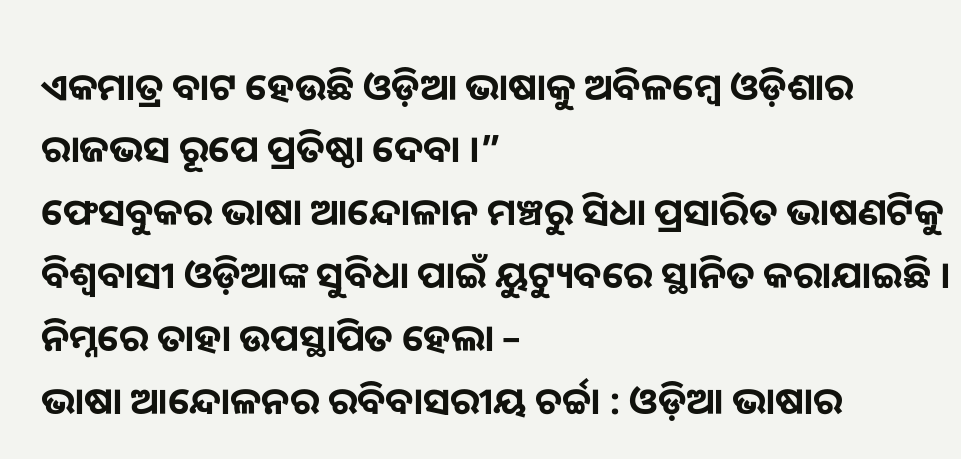ଏକମାତ୍ର ବାଟ ହେଉଛି ଓଡ଼ିଆ ଭାଷାକୁ ଅବିଳମ୍ବେ ଓଡ଼ିଶାର ରାଜଭସ ରୂପେ ପ୍ରତିଷ୍ଠା ଦେବା ।”
ଫେସବୁକର ଭାଷା ଆନ୍ଦୋଳାନ ମଞ୍ଚରୁ ସିଧା ପ୍ରସାରିତ ଭାଷଣଟିକୁ ବିଶ୍ଵବାସୀ ଓଡ଼ିଆଙ୍କ ସୁବିଧା ପାଇଁ ୟୁଟ୍ୟୁବରେ ସ୍ଥାନିତ କରାଯାଇଛି । ନିମ୍ନରେ ତାହା ଉପସ୍ଥାପିତ ହେଲା –
ଭାଷା ଆନ୍ଦୋଳନର ରବିବାସରୀୟ ଚର୍ଚ୍ଚା : ଓଡ଼ିଆ ଭାଷାର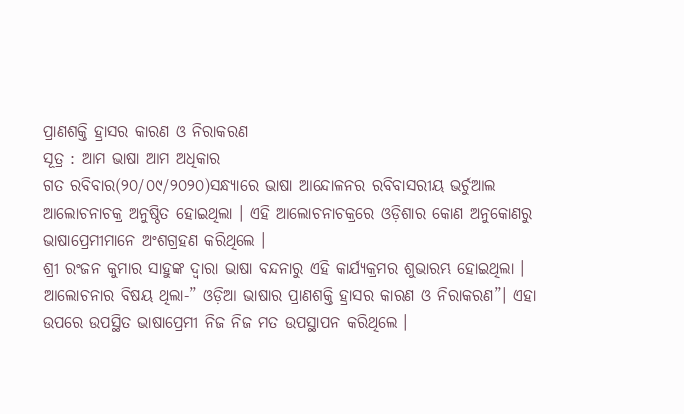ପ୍ରାଣଶକ୍ତି ହ୍ରାସର କାରଣ ଓ ନିରାକରଣ
ସୂତ୍ର : ଆମ ଭାଷା ଆମ ଅଧିକାର
ଗତ ରବିବାର(୨୦/୦୯/୨୦୨୦)ସନ୍ଧ୍ୟାରେ ଭାଷା ଆନ୍ଦୋଳନର ରବିବାସରୀୟ ଭର୍ଚୁଆଲ ଆଲୋଚନାଚକ୍ର ଅନୁଷ୍ଠିତ ହୋଇଥିଲା । ଏହି ଆଲୋଚନାଚକ୍ରରେ ଓଡ଼ିଶାର କୋଣ ଅନୁକୋଣରୁ ଭାଷାପ୍ରେମୀମାନେ ଅଂଶଗ୍ରହଣ କରିଥିଲେ ।
ଶ୍ରୀ ରଂଜନ କୁମାର ସାହୁଙ୍କ ଦ୍ୱାରା ଭାଷା ବନ୍ଦନାରୁ ଏହି କାର୍ଯ୍ୟକ୍ରମର ଶୁଭାରମ୍ଭ ହୋଇଥିଲା ।
ଆଲୋଚନାର ବିଷୟ ଥିଲା-” ଓଡ଼ିଆ ଭାଷାର ପ୍ରାଣଶକ୍ତି ହ୍ରାସର କାରଣ ଓ ନିରାକରଣ”। ଏହା ଉପରେ ଉପସ୍ଥିତ ଭାଷାପ୍ରେମୀ ନିଜ ନିଜ ମତ ଉପସ୍ଥାପନ କରିଥିଲେ ।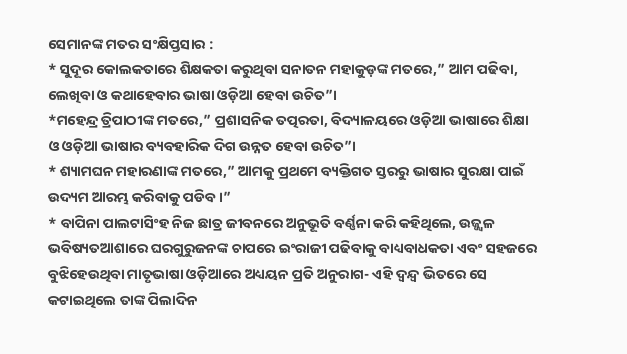ସେମାନଙ୍କ ମତର ସଂକ୍ଷିପ୍ତସାର :
* ସୁଦୂର କୋଲକତାରେ ଶିକ୍ଷକତା କରୁଥିବା ସନାତନ ମହାକୁଡ଼ଙ୍କ ମତରେ,” ଆମ ପଢିବା, ଲେଖିବା ଓ କଥାହେବାର ଭାଷା ଓଡ଼ିଆ ହେବା ଉଚିତ”।
*ମହେନ୍ଦ୍ର ତ୍ରିପାଠୀଙ୍କ ମତରେ,” ପ୍ରଶାସନିକ ତତ୍ପରତା, ବିଦ୍ୟାଳୟରେ ଓଡ଼ିଆ ଭାଷାରେ ଶିକ୍ଷା ଓ ଓଡ଼ିଆ ଭାଷାର ବ୍ୟବହାରିକ ଦିଗ ଉନ୍ନତ ହେବା ଉଚିତ”।
* ଶ୍ୟାମଘନ ମହାରଣାଙ୍କ ମତରେ,” ଆମକୁ ପ୍ରଥମେ ବ୍ୟକ୍ତିଗତ ସ୍ତରରୁ ଭାଷାର ସୁରକ୍ଷା ପାଇଁ ଉଦ୍ୟମ ଆରମ୍ଭ କରିବାକୁ ପଡିବ ।”
* ବାପିନା ପାଲଟାସିଂହ ନିଜ ଛାତ୍ର ଜୀବନରେ ଅନୁଭୂତି ବର୍ଣ୍ଣନା କରି କହିଥିଲେ, ଉଜ୍ଜ୍ବଳ ଭବିଷ୍ୟତଆଶାରେ ଘରଗୁରୁଜନଙ୍କ ଚାପରେ ଇଂରାଜୀ ପଢିବାକୁ ବାଧ୍ୟବାଧକତା ଏବଂ ସହଜରେ ବୁଝିହେଉଥିବା ମାତୃଭାଷା ଓଡ଼ିଆରେ ଅଧ୍ୟୟନ ପ୍ରତି ଅନୁରାଗ- ଏହି ଦ୍ଵନ୍ଦ୍ଵ ଭିତରେ ସେ କଟାଇଥିଲେ ତାଙ୍କ ପିଲାଦିନ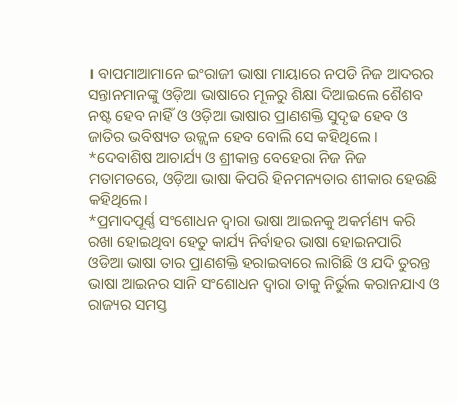। ବାପମାଆମାନେ ଇଂରାଜୀ ଭାଷା ମାୟାରେ ନପଡି ନିଜ ଆଦରର ସନ୍ତାନମାନଙ୍କୁ ଓଡ଼ିଆ ଭାଷାରେ ମୂଳରୁ ଶିକ୍ଷା ଦିଆଇଲେ ଶୈଶବ ନଷ୍ଟ ହେବ ନାହିଁ ଓ ଓଡ଼ିଆ ଭାଷାର ପ୍ରାଣଶକ୍ତି ସୁଦୃଢ ହେବ ଓ ଜାତିର ଭବିଷ୍ୟତ ଉଜ୍ଜ୍ଵଳ ହେବ ବୋଲି ସେ କହିଥିଲେ । *ଦେବାଶିଷ ଆଚାର୍ଯ୍ୟ ଓ ଶ୍ରୀକାନ୍ତ ବେହେରା ନିଜ ନିଜ ମତାମତରେ, ଓଡ଼ିଆ ଭାଷା କିପରି ହିନମନ୍ୟତାର ଶୀକାର ହେଉଛି କହିଥିଲେ।
*ପ୍ରମାଦପୂର୍ଣ୍ଣ ସଂଶୋଧନ ଦ୍ଵାରା ଭାଷା ଆଇନକୁ ଅକର୍ମଣ୍ୟ କରି ରଖା ହୋଇଥିବା ହେତୁ କାର୍ଯ୍ୟ ନିର୍ବାହର ଭାଷା ହୋଇନପାରି ଓଡିଆ ଭାଷା ତାର ପ୍ରାଣଶକ୍ତି ହରାଇବାରେ ଲାଗିଛି ଓ ଯଦି ତୁରନ୍ତ ଭାଷା ଆଇନର ସାନି ସଂଶୋଧନ ଦ୍ଵାରା ତାକୁ ନିର୍ଭୁଲ କରାନଯାଏ ଓ ରାଜ୍ୟର ସମସ୍ତ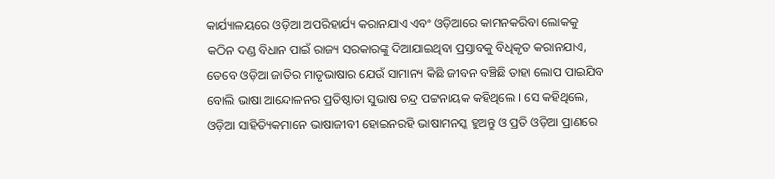କାର୍ଯ୍ୟାଳୟରେ ଓଡ଼ିଆ ଅପରିହାର୍ଯ୍ୟ କରାନଯାଏ ଏବଂ ଓଡ଼ିଆରେ କାମନକରିବା ଲୋକକୁ କଠିନ ଦଣ୍ଡ ବିଧାନ ପାଇଁ ରାଜ୍ୟ ସରକାରଙ୍କୁ ଦିଆଯାଇଥିବା ପ୍ରସ୍ତାବକୁ ବିଧିକୃତ କରାନଯାଏ, ତେବେ ଓଡ଼ିଆ ଜାତିର ମାତୃଭାଷାର ଯେଉଁ ସାମାନ୍ୟ କିଛି ଜୀବନ ବଞ୍ଚିଛି ତାହା ଲୋପ ପାଇଯିବ ବୋଲି ଭାଷା ଆନ୍ଦୋଳନର ପ୍ରତିଷ୍ଠାତା ସୁଭାଷ ଚନ୍ଦ୍ର ପଟ୍ଟନାୟକ କହିଥିଲେ । ସେ କହିଥିଲେ, ଓଡ଼ିଆ ସାହିତ୍ୟିକମାନେ ଭାଷାଜୀବୀ ହୋଇନରହି ଭାଷାମନସ୍କ ହୁଅନ୍ତୁ ଓ ପ୍ରତି ଓଡ଼ିଆ ପ୍ରାଣରେ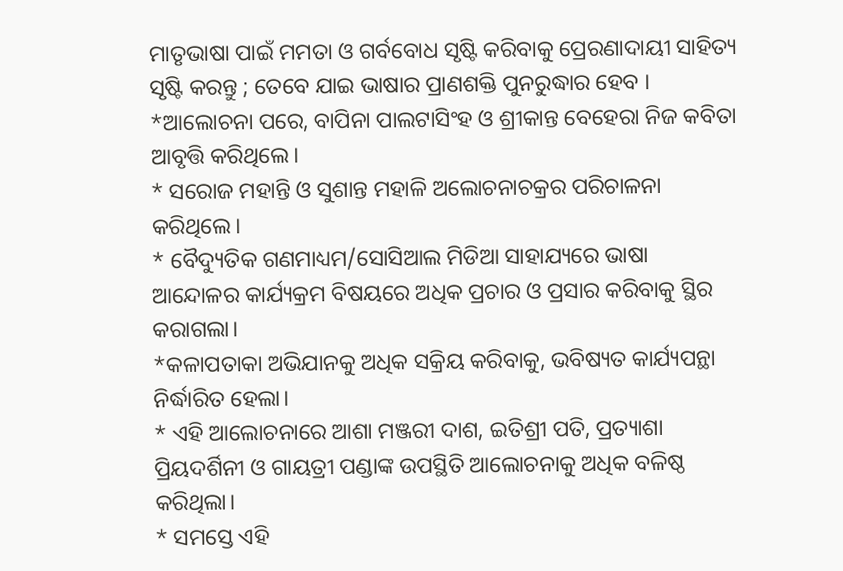ମାତୃଭାଷା ପାଇଁ ମମତା ଓ ଗର୍ବବୋଧ ସୃଷ୍ଟି କରିବାକୁ ପ୍ରେରଣାଦାୟୀ ସାହିତ୍ୟ ସୃଷ୍ଟି କରନ୍ତୁ ; ତେବେ ଯାଇ ଭାଷାର ପ୍ରାଣଶକ୍ତି ପୁନରୁଦ୍ଧାର ହେବ ।
*ଆଲୋଚନା ପରେ, ବାପିନା ପାଲଟାସିଂହ ଓ ଶ୍ରୀକାନ୍ତ ବେହେରା ନିଜ କବିତା ଆବୃତ୍ତି କରିଥିଲେ।
* ସରୋଜ ମହାନ୍ତି ଓ ସୁଶାନ୍ତ ମହାଳି ଅଲୋଚନାଚକ୍ରର ପରିଚାଳନା କରିଥିଲେ।
* ବୈଦ୍ୟୁତିକ ଗଣମାଧ୍ୟମ/ସୋସିଆଲ ମିଡିଆ ସାହାଯ୍ୟରେ ଭାଷା ଆନ୍ଦୋଳର କାର୍ଯ୍ୟକ୍ରମ ବିଷୟରେ ଅଧିକ ପ୍ରଚାର ଓ ପ୍ରସାର କରିବାକୁ ସ୍ଥିର କରାଗଲା।
*କଳାପତାକା ଅଭିଯାନକୁ ଅଧିକ ସକ୍ରିୟ କରିବାକୁ, ଭବିଷ୍ୟତ କାର୍ଯ୍ୟପନ୍ଥା ନିର୍ଦ୍ଧାରିତ ହେଲା।
* ଏହି ଆଲୋଚନାରେ ଆଶା ମଞ୍ଜରୀ ଦାଶ, ଇତିଶ୍ରୀ ପତି, ପ୍ରତ୍ୟାଶା ପ୍ରିୟଦର୍ଶିନୀ ଓ ଗାୟତ୍ରୀ ପଣ୍ଡାଙ୍କ ଉପସ୍ଥିତି ଆଲୋଚନାକୁ ଅଧିକ ବଳିଷ୍ଠ କରିଥିଲା।
* ସମସ୍ତେ ଏହି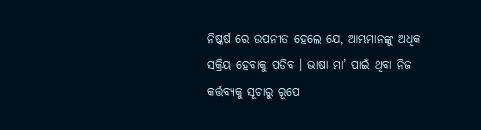ନିଷ୍କର୍ଷ ରେ ଉପନୀତ ହେଲେ ଯେ, ଆମ୍ଭମାନଙ୍କୁ ଅଧିକ ସକ୍ରିୟ ହେବାକୁ ପଡିବ । ଭାଷା ମା’ ପାଇଁ ଥିବା ନିଜ କର୍ତ୍ତବ୍ୟକୁ ସୂଚାରୁ ରୂପେ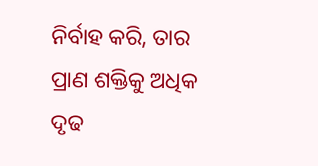ନିର୍ବାହ କରି, ତାର ପ୍ରାଣ ଶକ୍ତିକୁ ଅଧିକ ଦୃଢ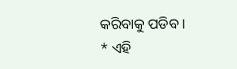କରିବାକୁ ପଡିବ ।
* ଏହି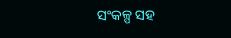ସଂକଳ୍ପ ସହ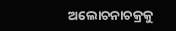ଅଲୋଚନାଚକ୍ରକୁ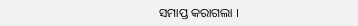ସମାପ୍ତ କରାଗଲା ।